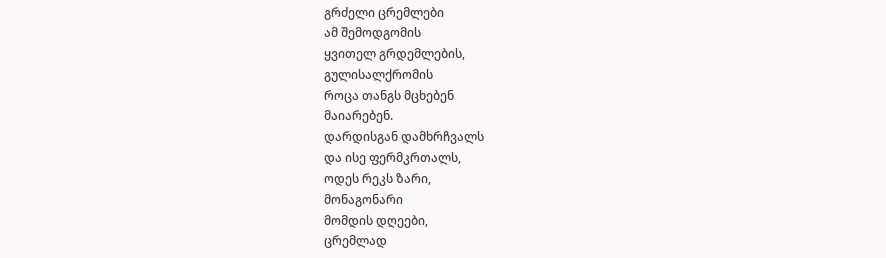გრძელი ცრემლები
ამ შემოდგომის
ყვითელ გრდემლების,
გულისალქრომის
როცა თანგს მცხებენ
მაიარებენ.
დარდისგან დამხრჩვალს
და ისე ფერმკრთალს,
ოდეს რეკს ზარი,
მონაგონარი
მომდის დღეები,
ცრემლად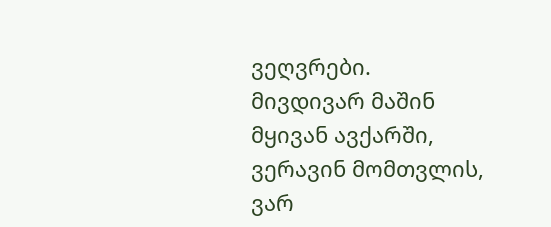ვეღვრები.
მივდივარ მაშინ
მყივან ავქარში,
ვერავინ მომთვლის,
ვარ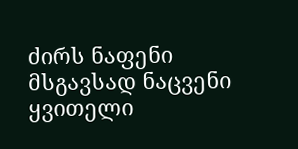ძირს ნაფენი
მსგავსად ნაცვენი
ყვითელი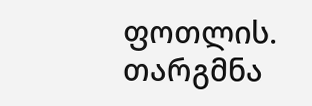ფოთლის.
თარგმნა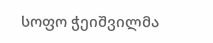სოფო ჭეიშვილმა